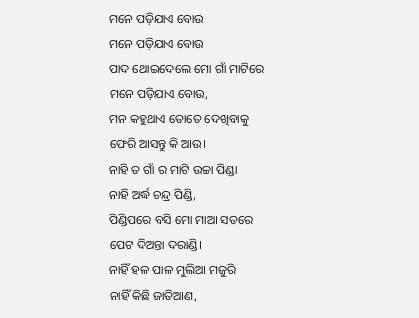ମନେ ପଡ଼ିଯାଏ ବୋଉ
ମନେ ପଡ଼ିଯାଏ ବୋଉ
ପାଦ ଥୋଇଦେଲେ ମୋ ଗାଁ ମାଟିରେ
ମନେ ପଡ଼ିଯାଏ ବୋଉ,
ମନ କହୁଥାଏ ତୋତେ ଦେଖିବାକୁ
ଫେରି ଆସନ୍ତୁ କି ଆଉ।
ନାହି ତ ଗାଁ ର ମାଟି ଉଚ୍ଚା ପିଣ୍ଡା
ନାହି ଅର୍ଦ୍ଧ ଚନ୍ଦ୍ର ପିଣ୍ଡି,
ପିଣ୍ଡିପରେ ବସି ମୋ ମାଆ ସତରେ
ପେଟ ଦିଅନ୍ତା ଦରାଣ୍ଡି।
ନାହିଁ ହଳ ପାଳ ମୁଲିଆ ମଜୁରି
ନାହିଁ କିଛି ଜାତିଆଣ,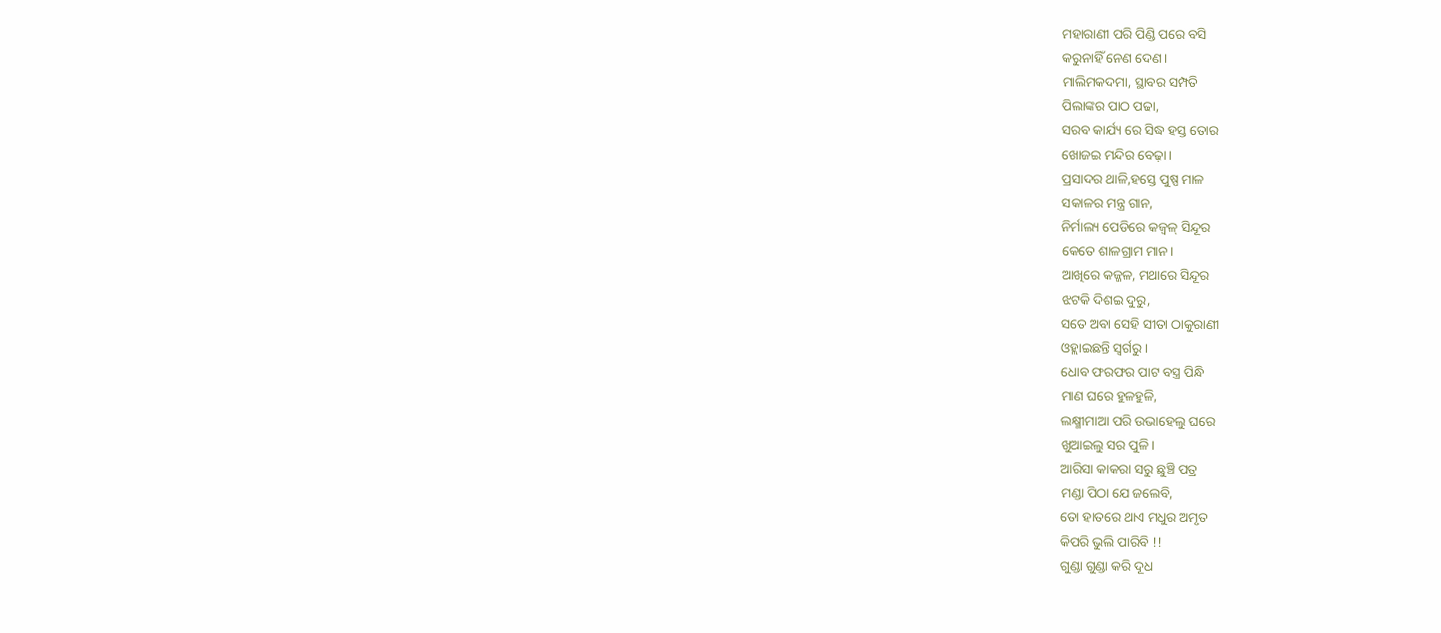ମହାରାଣୀ ପରି ପିଣ୍ଡି ପରେ ବସି
କରୁନାହିଁ ନେଣ ଦେଣ।
ମାଲିମକଦମା, ସ୍ଥାବର ସମ୍ପତି
ପିଲାଙ୍କର ପାଠ ପଢା,
ସରବ କାର୍ଯ୍ୟ ରେ ସିଦ୍ଧ ହସ୍ତ ତୋର
ଖୋଜଇ ମନ୍ଦିର ବେଢ଼ା।
ପ୍ରସାଦର ଥାଳି,ହସ୍ତେ ପୁଷ୍ପ ମାଳ
ସକାଳର ମନ୍ତ୍ର ଗାନ,
ନିର୍ମାଲ୍ୟ ପେଡିରେ କଜ୍ବଳ୍ ସିନ୍ଦୂର
କେତେ ଶାଳଗ୍ରାମ ମାନ।
ଆଖିରେ କଜ୍ଜଳ, ମଥାରେ ସିନ୍ଦୂର
ଝଟକି ଦିଶଇ ଦୁରୁ,
ସତେ ଅବା ସେହି ସୀତା ଠାକୁରାଣୀ
ଓହ୍ଲାଇଛନ୍ତି ସ୍ଵର୍ଗରୁ।
ଧୋବ ଫରଫର ପାଟ ବସ୍ତ୍ର ପିନ୍ଧି
ମାଣ ଘରେ ହୁଳହୁଳି,
ଲକ୍ଷ୍ମୀମାଆ ପରି ଉଭାହେଲୁ ଘରେ
ଖୁଆଇଲୁ ସର ପୁଳି।
ଆରିସା କାକରା ସରୁ ଛୁଞ୍ଚି ପତ୍ର
ମଣ୍ଡା ପିଠା ଯେ ଜଲେବି,
ତୋ ହାତରେ ଥାଏ ମଧୁର ଅମୃତ
କିପରି ଭୁଲି ପାରିବି !!
ଗୁଣ୍ଡା ଗୁଣ୍ଡା କରି ଦୂଧ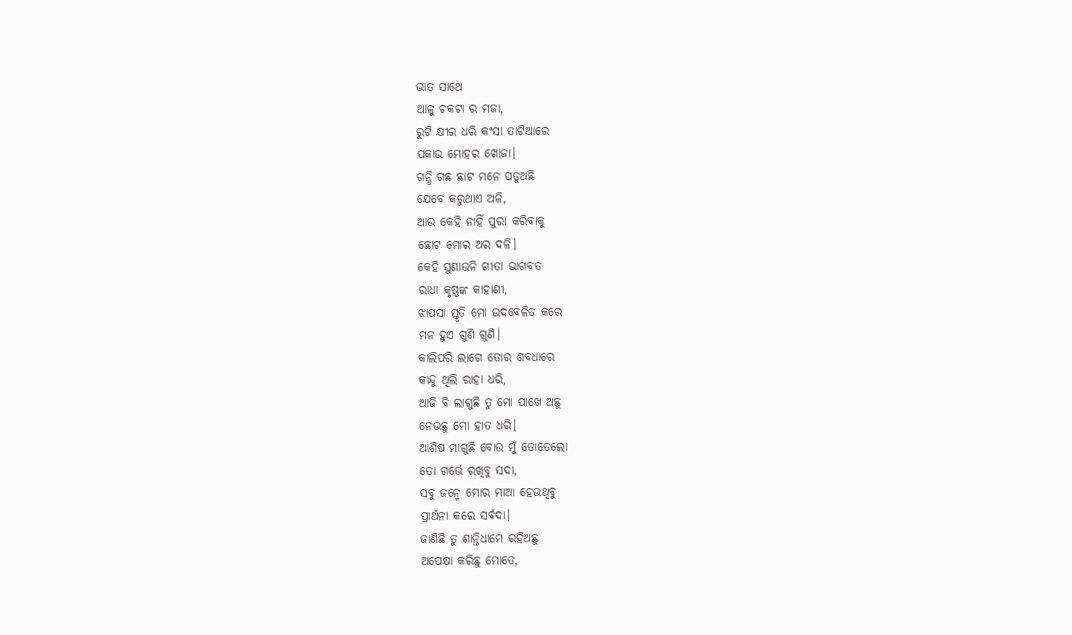ଭାତ ସାଥେ
ଆଳୁ ଚକଟା ର ମଜା,
ରୁଟି କ୍ଷୀର ଧରି କଂସା ତାଟିଆରେ
ପକାଉ ମୋହର ଖୋଜା।
ଗନ୍ଧି ଗଛ ଛାଟ ମନେ ପଡୁଅଛି
ଯେବେ କରୁଥାଏ ଅଳି,
ଆଉ କେହି ନାହିଁ ପୁରା କରିବାକୁ
ଛୋଟ ମୋର ଅର ଦଳି।
କେହି ସୁଣାଉନି ଗୀତା ଭାଗବତ
ରାଧା କୃଷ୍ଣଙ୍କ କାହାଣୀ,
ଝାପସା ସ୍ତୃତି ମୋ ଉଦବେଳିତ କରେ
ମନ ହୁଏ ଗୁଣି ଗୁଣି।
କାଲିପରି ଲାଗେ ତୋର ଶବଧାରେ
କାନ୍ଦୁ ଥିଲି ରାହା ଧରି,
ଆଜି ବି ଲାଗୁଛି ତୁ ମୋ ପାଖେ ଅଛୁ
ନେଉଛୁ ମୋ ହାତ ଧରି।
ଆଶିଷ ମାଗୁଛି ବୋଉ ମୁଁ ତୋତେଲୋ
ତୋ ଗର୍ଭେ ରଖିବୁ ସଦା,
ସବୁ ଜନ୍ମେ ମୋର ମାଆ ହେଉଥିବୁ
ପ୍ରାର୍ଥନା କରେ ସର୍ବଦା।
ଜାଣିଛି ତୁ ଶାନ୍ତିଧାମେ ରହିଅଛୁ
ଅପେକ୍ଷା କରିଛୁ ମୋତେ,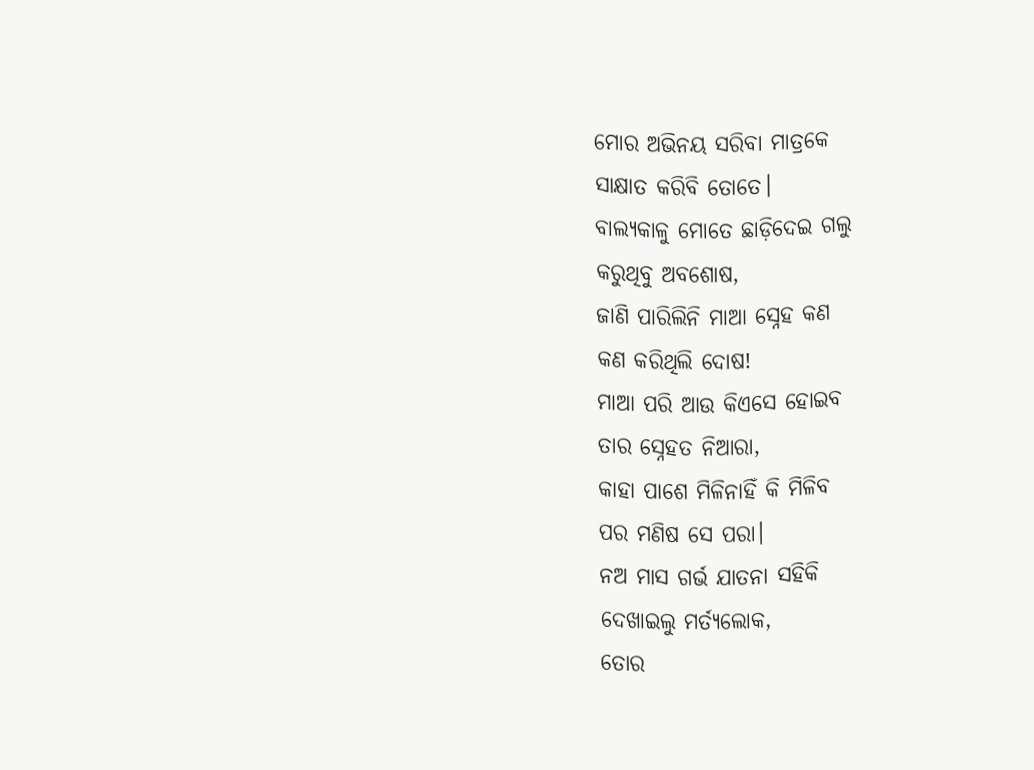ମୋର ଅଭିନୟ ସରିବା ମାତ୍ରକେ
ସାକ୍ଷାତ କରିବି ତୋତେ।
ବାଲ୍ୟକାଳୁ ମୋତେ ଛାଡ଼ିଦେଇ ଗଲୁ
କରୁଥିବୁ ଅବଶୋଷ,
ଜାଣି ପାରିଲିନି ମାଆ ସ୍ନେହ କଣ
କଣ କରିଥିଲି ଦୋଷ!
ମାଆ ପରି ଆଉ କିଏସେ ହୋଇବ
ତାର ସ୍ନେହତ ନିଆରା,
କାହା ପାଶେ ମିଳିନାହିଁ କି ମିଳିବ
ପର ମଣିଷ ସେ ପରା।
ନଅ ମାସ ଗର୍ଭ ଯାତନା ସହିକି
ଦେଖାଇଲୁ ମର୍ତ୍ୟଲୋକ,
ତୋର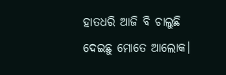ହାତଧରି ଆଜି ବି ଚାଲୁଛି
ଦେଇଛୁ ମୋତେ ଆଲୋକ।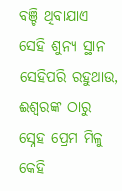ବଞ୍ଚି ଥିବାଯାଏ ସେହି ଶୁନ୍ୟ ସ୍ଥାନ
ସେହିପରି ରହୁଥାଉ,
ଈଶ୍ବରଙ୍କ ଠାରୁ ସ୍ନେହ ପ୍ରେମ ମିଳୁ
କେହି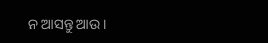ନ ଆସନ୍ତୁ ଆଉ।